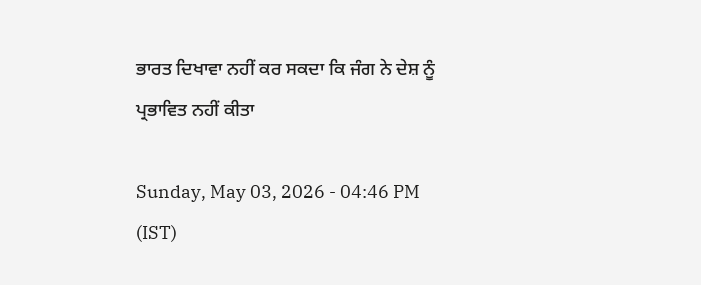ਭਾਰਤ ਦਿਖਾਵਾ ਨਹੀਂ ਕਰ ਸਕਦਾ ਕਿ ਜੰਗ ਨੇ ਦੇਸ਼ ਨੂੰ ਪ੍ਰਭਾਵਿਤ ਨਹੀਂ ਕੀਤਾ

Sunday, May 03, 2026 - 04:46 PM (IST)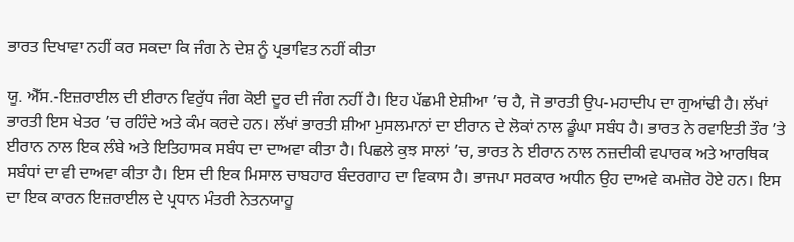ਭਾਰਤ ਦਿਖਾਵਾ ਨਹੀਂ ਕਰ ਸਕਦਾ ਕਿ ਜੰਗ ਨੇ ਦੇਸ਼ ਨੂੰ ਪ੍ਰਭਾਵਿਤ ਨਹੀਂ ਕੀਤਾ

ਯੂ. ਐੱਸ.-ਇਜ਼ਰਾਈਲ ਦੀ ਈਰਾਨ ਵਿਰੁੱਧ ਜੰਗ ਕੋਈ ਦੂਰ ਦੀ ਜੰਗ ਨਹੀਂ ਹੈ। ਇਹ ਪੱਛਮੀ ਏਸ਼ੀਆ ’ਚ ਹੈ, ਜੋ ਭਾਰਤੀ ਉਪ-ਮਹਾਦੀਪ ਦਾ ਗੁਆਂਢੀ ਹੈ। ਲੱਖਾਂ ਭਾਰਤੀ ਇਸ ਖੇਤਰ ’ਚ ਰਹਿੰਦੇ ਅਤੇ ਕੰਮ ਕਰਦੇ ਹਨ। ਲੱਖਾਂ ਭਾਰਤੀ ਸ਼ੀਆ ਮੁਸਲਮਾਨਾਂ ਦਾ ਈਰਾਨ ਦੇ ਲੋਕਾਂ ਨਾਲ ਡੂੰਘਾ ਸਬੰਧ ਹੈ। ਭਾਰਤ ਨੇ ਰਵਾਇਤੀ ਤੌਰ ’ਤੇ ਈਰਾਨ ਨਾਲ ਇਕ ਲੰਬੇ ਅਤੇ ਇਤਿਹਾਸਕ ਸਬੰਧ ਦਾ ਦਾਅਵਾ ਕੀਤਾ ਹੈ। ਪਿਛਲੇ ਕੁਝ ਸਾਲਾਂ ’ਚ, ਭਾਰਤ ਨੇ ਈਰਾਨ ਨਾਲ ਨਜ਼ਦੀਕੀ ਵਪਾਰਕ ਅਤੇ ਆਰਥਿਕ ਸਬੰਧਾਂ ਦਾ ਵੀ ਦਾਅਵਾ ਕੀਤਾ ਹੈ। ਇਸ ਦੀ ਇਕ ਮਿਸਾਲ ਚਾਬਹਾਰ ਬੰਦਰਗਾਹ ਦਾ ਵਿਕਾਸ ਹੈ। ਭਾਜਪਾ ਸਰਕਾਰ ਅਧੀਨ ਉਹ ਦਾਅਵੇ ਕਮਜ਼ੋਰ ਹੋਏ ਹਨ। ਇਸ ਦਾ ਇਕ ਕਾਰਨ ਇਜ਼ਰਾਈਲ ਦੇ ਪ੍ਰਧਾਨ ਮੰਤਰੀ ਨੇਤਨਯਾਹੂ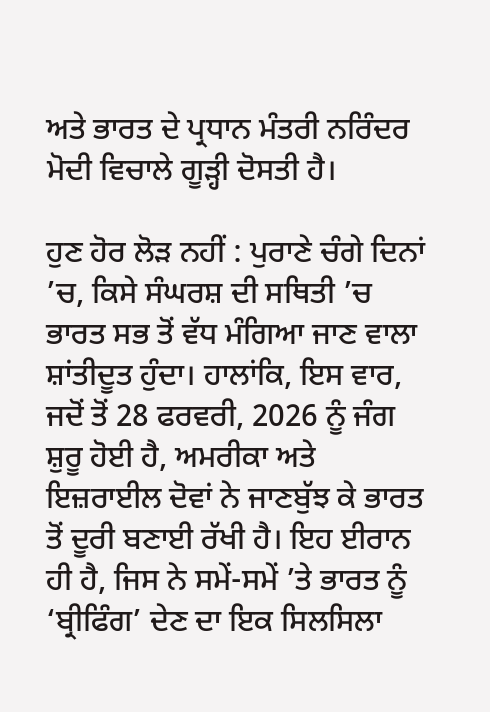ਅਤੇ ਭਾਰਤ ਦੇ ਪ੍ਰਧਾਨ ਮੰਤਰੀ ਨਰਿੰਦਰ ਮੋਦੀ ਵਿਚਾਲੇ ਗੂੜ੍ਹੀ ਦੋਸਤੀ ਹੈ।

ਹੁਣ ਹੋਰ ਲੋੜ ਨਹੀਂ : ਪੁਰਾਣੇ ਚੰਗੇ ਦਿਨਾਂ ’ਚ, ਕਿਸੇ ਸੰਘਰਸ਼ ਦੀ ਸਥਿਤੀ ’ਚ ਭਾਰਤ ਸਭ ਤੋਂ ਵੱਧ ਮੰਗਿਆ ਜਾਣ ਵਾਲਾ ਸ਼ਾਂਤੀਦੂਤ ਹੁੰਦਾ। ਹਾਲਾਂਕਿ, ਇਸ ਵਾਰ, ਜਦੋਂ ਤੋਂ 28 ਫਰਵਰੀ, 2026 ਨੂੰ ਜੰਗ ਸ਼ੁਰੂ ਹੋਈ ਹੈ, ਅਮਰੀਕਾ ਅਤੇ ਇਜ਼ਰਾਈਲ ਦੋਵਾਂ ਨੇ ਜਾਣਬੁੱਝ ਕੇ ਭਾਰਤ ਤੋਂ ਦੂਰੀ ਬਣਾਈ ਰੱਖੀ ਹੈ। ਇਹ ਈਰਾਨ ਹੀ ਹੈ, ਜਿਸ ਨੇ ਸਮੇਂ-ਸਮੇਂ ’ਤੇ ਭਾਰਤ ਨੂੰ ‘ਬ੍ਰੀਫਿੰਗ’ ਦੇਣ ਦਾ ਇਕ ਸਿਲਸਿਲਾ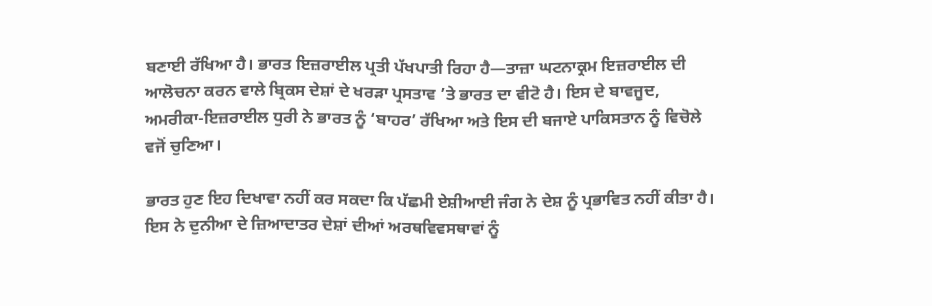ਬਣਾਈ ਰੱਖਿਆ ਹੈ। ਭਾਰਤ ਇਜ਼ਰਾਈਲ ਪ੍ਰਤੀ ਪੱਖਪਾਤੀ ਰਿਹਾ ਹੈ—ਤਾਜ਼ਾ ਘਟਨਾਕ੍ਰਮ ਇਜ਼ਰਾਈਲ ਦੀ ਆਲੋਚਨਾ ਕਰਨ ਵਾਲੇ ਬ੍ਰਿਕਸ ਦੇਸ਼ਾਂ ਦੇ ਖਰੜਾ ਪ੍ਰਸਤਾਵ ’ਤੇ ਭਾਰਤ ਦਾ ਵੀਟੋ ਹੈ। ਇਸ ਦੇ ਬਾਵਜੂਦ, ਅਮਰੀਕਾ-ਇਜ਼ਰਾਈਲ ਧੁਰੀ ਨੇ ਭਾਰਤ ਨੂੰ ‘ਬਾਹਰ’ ਰੱਖਿਆ ਅਤੇ ਇਸ ਦੀ ਬਜਾਏ ਪਾਕਿਸਤਾਨ ਨੂੰ ਵਿਚੋਲੇ ਵਜੋਂ ਚੁਣਿਆ।

ਭਾਰਤ ਹੁਣ ਇਹ ਦਿਖਾਵਾ ਨਹੀਂ ਕਰ ਸਕਦਾ ਕਿ ਪੱਛਮੀ ਏਸ਼ੀਆਈ ਜੰਗ ਨੇ ਦੇਸ਼ ਨੂੰ ਪ੍ਰਭਾਵਿਤ ਨਹੀਂ ਕੀਤਾ ਹੈ। ਇਸ ਨੇ ਦੁਨੀਆ ਦੇ ਜ਼ਿਆਦਾਤਰ ਦੇਸ਼ਾਂ ਦੀਆਂ ਅਰਥਵਿਵਸਥਾਵਾਂ ਨੂੰ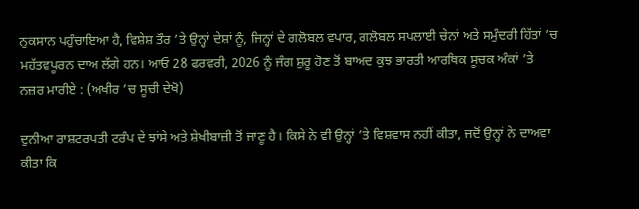ਨੁਕਸਾਨ ਪਹੁੰਚਾਇਆ ਹੈ, ਵਿਸ਼ੇਸ਼ ਤੌਰ ’ਤੇ ਉਨ੍ਹਾਂ ਦੇਸ਼ਾਂ ਨੂੰ, ਜਿਨ੍ਹਾਂ ਦੇ ਗਲੋਬਲ ਵਪਾਰ, ਗਲੋਬਲ ਸਪਲਾਈ ਚੇਨਾਂ ਅਤੇ ਸਮੁੰਦਰੀ ਹਿੱਤਾਂ ’ਚ ਮਹੱਤਵਪੂਰਨ ਦਾਅ ਲੱਗੇ ਹਨ। ਆਓ 28 ਫਰਵਰੀ, 2026 ਨੂੰ ਜੰਗ ਸ਼ੁਰੂ ਹੋਣ ਤੋਂ ਬਾਅਦ ਕੁਝ ਭਾਰਤੀ ਆਰਥਿਕ ਸੂਚਕ ਅੰਕਾਂ ’ਤੇ ਨਜ਼ਰ ਮਾਰੀਏ : (ਅਖੀਰ ’ਚ ਸੂਚੀ ਦੇਖੋ)

ਦੁਨੀਆ ਰਾਸ਼ਟਰਪਤੀ ਟਰੰਪ ਦੇ ਝਾਂਸੇ ਅਤੇ ਸ਼ੇਖੀਬਾਜ਼ੀ ਤੋਂ ਜਾਣੂ ਹੈ। ਕਿਸੇ ਨੇ ਵੀ ਉਨ੍ਹਾਂ ’ਤੇ ਵਿਸ਼ਵਾਸ ਨਹੀਂ ਕੀਤਾ, ਜਦੋਂ ਉਨ੍ਹਾਂ ਨੇ ਦਾਅਵਾ ਕੀਤਾ ਕਿ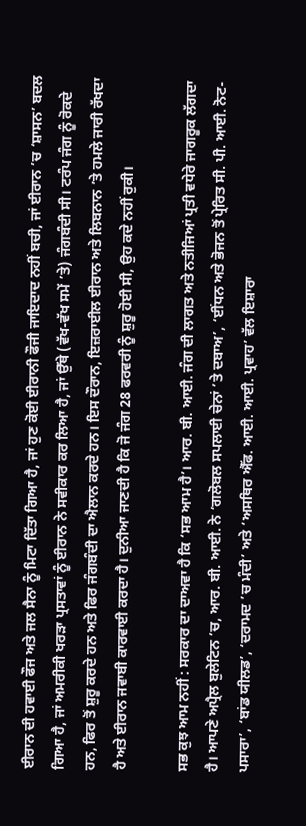ਈਰਾਨ ਦੀ ਹਵਾਈ ਫੌਜ ਅਤੇ ਜਲ ਸੈਨਾ ਨੂੰ ਮਿਟਾ ਦਿੱਤਾ ਗਿਆ ਹੈ, ਜਾਂ ਹੁਣ ਕੋਈ ਈਰਾਨੀ ਫੌਜੀ ਜਾਇਦਾਦ ਨਹੀਂ ਬਚੀ, ਜਾਂ ਈਰਾਨ ’ਚ ‘ਸ਼ਾਸਨ’ ਬਦਲ ਗਿਆ ਹੈ, ਜਾਂ ਅਮਰੀਕੀ ਖਰੜਾ ਪ੍ਰਸਤਾਵਾਂ ਨੂੰ ਈਰਾਨ ਨੇ ਸਵੀਕਾਰ ਕਰ ਲਿਆ ਹੈ, ਜਾਂ ਉੱਥੇ (ਵੱਖ-ਵੱਖ ਸਮੇਂ ’ਤੇ) ਜੰਗਬੰਦੀ ਸੀ। ਟਰੰਪ ਜੰਗ ਨੂੰ ਰੋਕਦੇ ਹਨ, ਫਿਰ ਤੋਂ ਸ਼ੁਰੂ ਕਰਦੇ ਹਨ ਅਤੇ ਫਿਰ ਜੰਗਬੰਦੀ ਦਾ ਐਲਾਨ ਕਰਦੇ ਹਨ। ਇਸ ਦੌਰਾਨ, ਇਜ਼ਰਾਈਲ ਈਰਾਨ ਅਤੇ ਲਿਬਨਾਨ ’ਤੇ ਹਮਲੇ ਜਾਰੀ ਰੱਖਦਾ ਹੈ ਅਤੇ ਈਰਾਨ ਜਵਾਬੀ ਕਾਰਵਾਈ ਕਰਦਾ ਹੈ। ਦੁਨੀਆ ਜਾਣਦੀ ਹੈ ਕਿ ਜੋ ਜੰਗ 28 ਫਰਵਰੀ ਨੂੰ ਸ਼ੁਰੂ ਹੋਈ ਸੀ, ਉਹ ਕਦੇ ਨਹੀਂ ਰੁਕੀ।

ਸਭ ਕੁਝ ਆਮ ਨਹੀਂ : ਸਰਕਾਰ ਦਾ ਦਾਅਵਾ ਹੈ ਕਿ ‘ਸਭ ਆਮ ਹੈ’। ਆਰ. ਬੀ. ਆਈ. ਜੰਗ ਦੀ ਲਾਗਤ ਅਤੇ ਨਤੀਜਿਆਂ ਪ੍ਰਤੀ ਵਧੇਰੇ ਜਾਗਰੂਕ ਲੱਗਦਾ ਹੈ। ਆਪਣੇ ਅਪ੍ਰੈਲ ਬੁਲੇਟਿਨ ’ਚ, ਆਰ. ਬੀ. ਆਈ. ਨੇ ‘ਗਲੋਬਲ ਸਪਲਾਈ ਚੇਨਾਂ ’ਤੇ ਦਬਾਅ’, ‘ਈਂਧਨ ਅਤੇ ਭੋਜਨ ਤੋਂ ਪ੍ਰੇਰਿਤ ਸੀ. ਪੀ. ਆਈ. ਨੋਟ-ਪਸਾਰਾ’, ‘ਬਾਂਡ ਯੀਲਡ’, ‘ਦਰਾਮਦ ’ਚ ਮੰਦੀ’ ਅਤੇ ‘ਅਸਥਿਰ ਐੱਫ. ਆਈ. ਆਈ. ਪ੍ਰਵਾਹ’ ਵੱਲ ਇਸ਼ਾਰਾ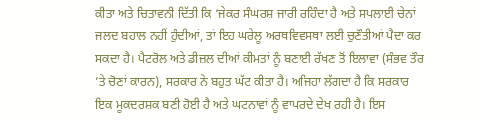ਕੀਤਾ ਅਤੇ ਚਿਤਾਵਨੀ ਦਿੱਤੀ ਕਿ ‘ਜੇਕਰ ਸੰਘਰਸ਼ ਜਾਰੀ ਰਹਿੰਦਾ ਹੈ ਅਤੇ ਸਪਲਾਈ ਚੇਨਾਂ ਜਲਦ ਬਹਾਲ ਨਹੀਂ ਹੁੰਦੀਆਂ, ਤਾਂ ਇਹ ਘਰੇਲੂ ਅਰਥਵਿਵਸਥਾ ਲਈ ਚੁਣੌਤੀਆਂ ਪੈਦਾ ਕਰ ਸਕਦਾ ਹੈ। ਪੈਟਰੋਲ ਅਤੇ ਡੀਜ਼ਲ ਦੀਆਂ ਕੀਮਤਾਂ ਨੂੰ ਬਣਾਈ ਰੱਖਣ ਤੋਂ ਇਲਾਵਾ (ਸੰਭਵ ਤੌਰ ’ਤੇ ਚੋਣਾਂ ਕਾਰਨ), ਸਰਕਾਰ ਨੇ ਬਹੁਤ ਘੱਟ ਕੀਤਾ ਹੈ। ਅਜਿਹਾ ਲੱਗਦਾ ਹੈ ਕਿ ਸਰਕਾਰ ਇਕ ਮੂਕਦਰਸ਼ਕ ਬਣੀ ਹੋਈ ਹੈ ਅਤੇ ਘਟਨਾਵਾਂ ਨੂੰ ਵਾਪਰਦੇ ਦੇਖ ਰਹੀ ਹੈ। ਇਸ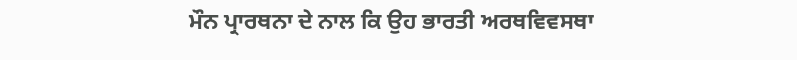ਮੌਨ ਪ੍ਰਾਰਥਨਾ ਦੇ ਨਾਲ ਕਿ ਉਹ ਭਾਰਤੀ ਅਰਥਵਿਵਸਥਾ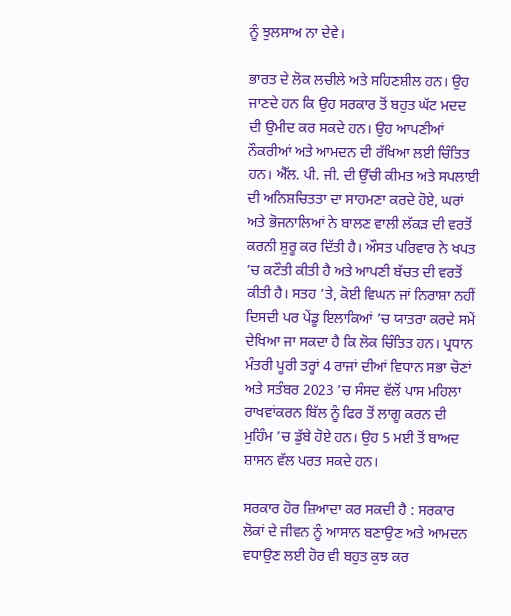ਨੂੰ ਝੁਲਸਾਅ ਨਾ ਦੇਵੇ।

ਭਾਰਤ ਦੇ ਲੋਕ ਲਚੀਲੇ ਅਤੇ ਸਹਿਣਸ਼ੀਲ ਹਨ। ਉਹ ਜਾਣਦੇ ਹਨ ਕਿ ਉਹ ਸਰਕਾਰ ਤੋਂ ਬਹੁਤ ਘੱਟ ਮਦਦ ਦੀ ਉਮੀਦ ਕਰ ਸਕਦੇ ਹਨ। ਉਹ ਆਪਣੀਆਂ ਨੌਕਰੀਆਂ ਅਤੇ ਆਮਦਨ ਦੀ ਰੱਖਿਆ ਲਈ ਚਿੰਤਿਤ ਹਨ। ਐੱਲ. ਪੀ. ਜੀ. ਦੀ ਉੱਚੀ ਕੀਮਤ ਅਤੇ ਸਪਲਾਈ ਦੀ ਅਨਿਸ਼ਚਿਤਤਾ ਦਾ ਸਾਹਮਣਾ ਕਰਦੇ ਹੋਏ, ਘਰਾਂ ਅਤੇ ਭੋਜਨਾਲਿਆਂ ਨੇ ਬਾਲਣ ਵਾਲੀ ਲੱਕੜ ਦੀ ਵਰਤੋਂ ਕਰਨੀ ਸ਼ੁਰੂ ਕਰ ਦਿੱਤੀ ਹੈ। ਔਸਤ ਪਰਿਵਾਰ ਨੇ ਖਪਤ ’ਚ ਕਟੌਤੀ ਕੀਤੀ ਹੈ ਅਤੇ ਆਪਣੀ ਬੱਚਤ ਦੀ ਵਰਤੋਂ ਕੀਤੀ ਹੈ। ਸਤਹ ’ਤੇ, ਕੋਈ ਵਿਘਨ ਜਾਂ ਨਿਰਾਸ਼ਾ ਨਹੀਂ ਦਿਸਦੀ ਪਰ ਪੇਂਡੂ ਇਲਾਕਿਆਂ ’ਚ ਯਾਤਰਾ ਕਰਦੇ ਸਮੇਂ ਦੇਖਿਆ ਜਾ ਸਕਦਾ ਹੈ ਕਿ ਲੋਕ ਚਿੰਤਿਤ ਹਨ। ਪ੍ਰਧਾਨ ਮੰਤਰੀ ਪੂਰੀ ਤਰ੍ਹਾਂ 4 ਰਾਜਾਂ ਦੀਆਂ ਵਿਧਾਨ ਸਭਾ ਚੋਣਾਂ ਅਤੇ ਸਤੰਬਰ 2023 ’ਚ ਸੰਸਦ ਵੱਲੋਂ ਪਾਸ ਮਹਿਲਾ ਰਾਖਵਾਂਕਰਨ ਬਿੱਲ ਨੂੰ ਫਿਰ ਤੋਂ ਲਾਗੂ ਕਰਨ ਦੀ ਮੁਹਿੰਮ ’ਚ ਡੁੱਬੇ ਹੋਏ ਹਨ। ਉਹ 5 ਮਈ ਤੋਂ ਬਾਅਦ ਸ਼ਾਸਨ ਵੱਲ ਪਰਤ ਸਕਦੇ ਹਨ।

ਸਰਕਾਰ ਹੋਰ ਜ਼ਿਆਦਾ ਕਰ ਸਕਦੀ ਹੈ : ਸਰਕਾਰ ਲੋਕਾਂ ਦੇ ਜੀਵਨ ਨੂੰ ਆਸਾਨ ਬਣਾਉਣ ਅਤੇ ਆਮਦਨ ਵਧਾਉਣ ਲਈ ਹੋਰ ਵੀ ਬਹੁਤ ਕੁਝ ਕਰ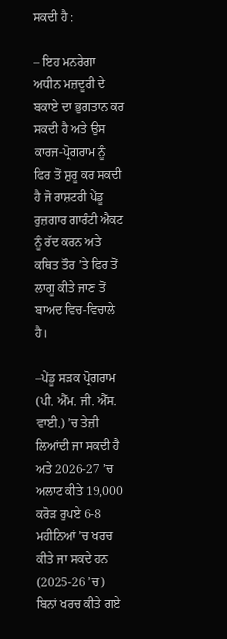ਸਕਦੀ ਹੈ :

– ਇਹ ਮਨਰੇਗਾ ਅਧੀਨ ਮਜ਼ਦੂਰੀ ਦੇ ਬਕਾਏ ਦਾ ਭੁਗਤਾਨ ਕਰ ਸਕਦੀ ਹੈ ਅਤੇ ਉਸ ਕਾਰਜ-ਪ੍ਰੋਗਰਾਮ ਨੂੰ ਫਿਰ ਤੋਂ ਸ਼ੁਰੂ ਕਰ ਸਕਦੀ ਹੈ ਜੋ ਰਾਸ਼ਟਰੀ ਪੇਂਡੂ ਰੁਜ਼ਗਾਰ ਗਾਰੰਟੀ ਐਕਟ ਨੂੰ ਰੱਦ ਕਰਨ ਅਤੇ ਕਥਿਤ ਤੌਰ ’ਤੇ ਫਿਰ ਤੋਂ ਲਾਗੂ ਕੀਤੇ ਜਾਣ ਤੋਂ ਬਾਅਦ ਵਿਚ-ਵਿਚਾਲੇ ਹੈ।

–ਪੇਂਡੂ ਸੜਕ ਪ੍ਰੋਗਰਾਮ (ਪੀ. ਐੱਮ. ਜੀ. ਐੱਸ. ਵਾਈ.) ’ਚ ਤੇਜ਼ੀ ਲਿਆਂਦੀ ਜਾ ਸਕਦੀ ਹੈ ਅਤੇ 2026-27 ’ਚ ਅਲਾਟ ਕੀਤੇ 19,000 ਕਰੋੜ ਰੁਪਏ 6-8 ਮਹੀਨਿਆਂ ’ਚ ਖਰਚ ਕੀਤੇ ਜਾ ਸਕਦੇ ਹਨ (2025-26 ’ਚ) ਬਿਨਾਂ ਖਰਚ ਕੀਤੇ ਗਏ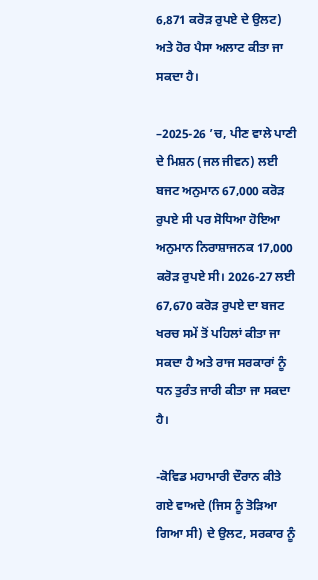6,871 ਕਰੋੜ ਰੁਪਏ ਦੇ ਉਲਟ) ਅਤੇ ਹੋਰ ਪੈਸਾ ਅਲਾਟ ਕੀਤਾ ਜਾ ਸਕਦਾ ਹੈ।

–2025-26 ’ਚ, ਪੀਣ ਵਾਲੇ ਪਾਣੀ ਦੇ ਮਿਸ਼ਨ (ਜਲ ਜੀਵਨ) ਲਈ ਬਜਟ ਅਨੁਮਾਨ 67,000 ਕਰੋੜ ਰੁਪਏ ਸੀ ਪਰ ਸੋਧਿਆ ਹੋਇਆ ਅਨੁਮਾਨ ਨਿਰਾਸ਼ਾਜਨਕ 17,000 ਕਰੋੜ ਰੁਪਏ ਸੀ। 2026-27 ਲਈ 67,670 ਕਰੋੜ ਰੁਪਏ ਦਾ ਬਜਟ ਖਰਚ ਸਮੇਂ ਤੋਂ ਪਹਿਲਾਂ ਕੀਤਾ ਜਾ ਸਕਦਾ ਹੈ ਅਤੇ ਰਾਜ ਸਰਕਾਰਾਂ ਨੂੰ ਧਨ ਤੁਰੰਤ ਜਾਰੀ ਕੀਤਾ ਜਾ ਸਕਦਾ ਹੈ।

-ਕੋਵਿਡ ਮਹਾਮਾਰੀ ਦੌਰਾਨ ਕੀਤੇ ਗਏ ਵਾਅਦੇ (ਜਿਸ ਨੂੰ ਤੋੜਿਆ ਗਿਆ ਸੀ) ਦੇ ਉਲਟ, ਸਰਕਾਰ ਨੂੰ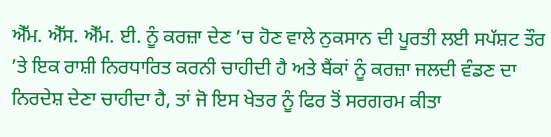ਐੱਮ. ਐੱਸ. ਐੱਮ. ਈ. ਨੂੰ ਕਰਜ਼ਾ ਦੇਣ ’ਚ ਹੋਣ ਵਾਲੇ ਨੁਕਸਾਨ ਦੀ ਪੂਰਤੀ ਲਈ ਸਪੱਸ਼ਟ ਤੌਰ ’ਤੇ ਇਕ ਰਾਸ਼ੀ ਨਿਰਧਾਰਿਤ ਕਰਨੀ ਚਾਹੀਦੀ ਹੈ ਅਤੇ ਬੈਂਕਾਂ ਨੂੰ ਕਰਜ਼ਾ ਜਲਦੀ ਵੰਡਣ ਦਾ ਨਿਰਦੇਸ਼ ਦੇਣਾ ਚਾਹੀਦਾ ਹੈ, ਤਾਂ ਜੋ ਇਸ ਖੇਤਰ ਨੂੰ ਫਿਰ ਤੋਂ ਸਰਗਰਮ ਕੀਤਾ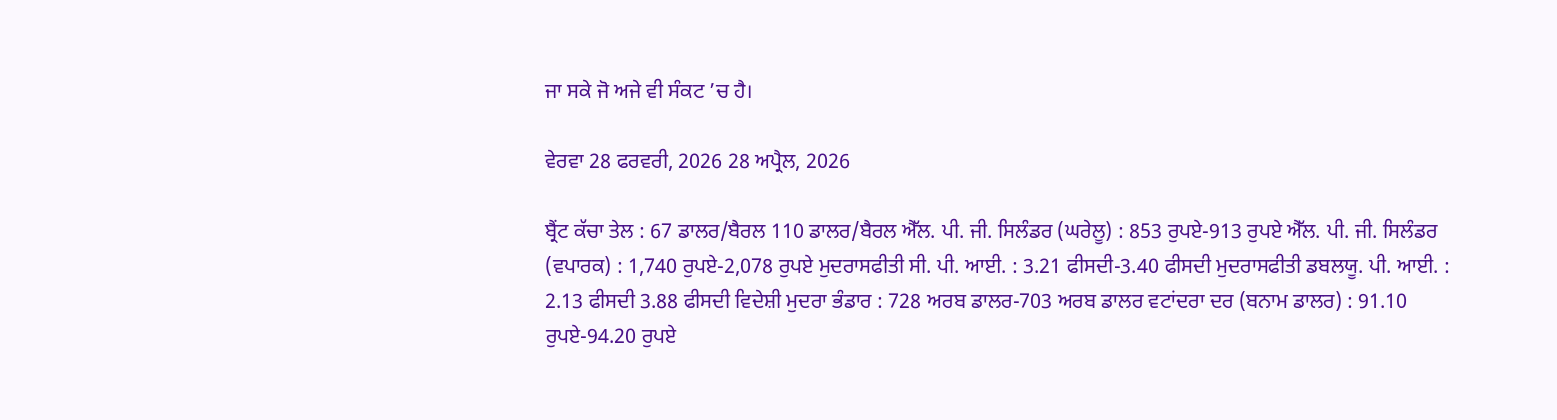ਜਾ ਸਕੇ ਜੋ ਅਜੇ ਵੀ ਸੰਕਟ ’ਚ ਹੈ।

ਵੇਰਵਾ 28 ਫਰਵਰੀ, 2026 28 ਅਪ੍ਰੈਲ, 2026

ਬ੍ਰੈਂਟ ਕੱਚਾ ਤੇਲ : 67 ਡਾਲਰ/ਬੈਰਲ 110 ਡਾਲਰ/ਬੈਰਲ ਐੱਲ. ਪੀ. ਜੀ. ਸਿਲੰਡਰ (ਘਰੇਲੂ) : 853 ਰੁਪਏ-913 ਰੁਪਏ ਐੱਲ. ਪੀ. ਜੀ. ਸਿਲੰਡਰ (ਵਪਾਰਕ) : 1,740 ਰੁਪਏ-2,078 ਰੁਪਏ ਮੁਦਰਾਸਫੀਤੀ ਸੀ. ਪੀ. ਆਈ. : 3.21 ਫੀਸਦੀ-3.40 ਫੀਸਦੀ ਮੁਦਰਾਸਫੀਤੀ ਡਬਲਯੂ. ਪੀ. ਆਈ. : 2.13 ਫੀਸਦੀ 3.88 ਫੀਸਦੀ ਵਿਦੇਸ਼ੀ ਮੁਦਰਾ ਭੰਡਾਰ : 728 ਅਰਬ ਡਾਲਰ-703 ਅਰਬ ਡਾਲਰ ਵਟਾਂਦਰਾ ਦਰ (ਬਨਾਮ ਡਾਲਰ) : 91.10 ਰੁਪਏ-94.20 ਰੁਪਏ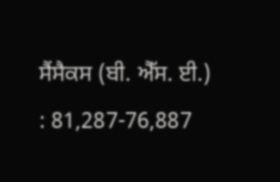ਸੈਂਸੈਕਸ (ਬੀ. ਐੱਸ. ਈ.) : 81,287-76,887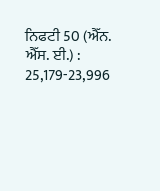ਨਿਫਟੀ 50 (ਐੱਨ. ਐੱਸ. ਈ.) : 25,179-23,996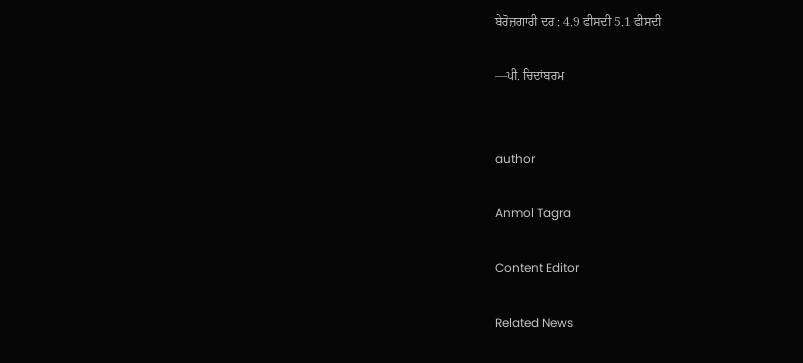ਬੇਰੋਜ਼ਗਾਰੀ ਦਰ : 4.9 ਫੀਸਦੀ 5.1 ਫੀਸਦੀ

—ਪੀ. ਚਿਦਾਂਬਰਮ


author

Anmol Tagra

Content Editor

Related News